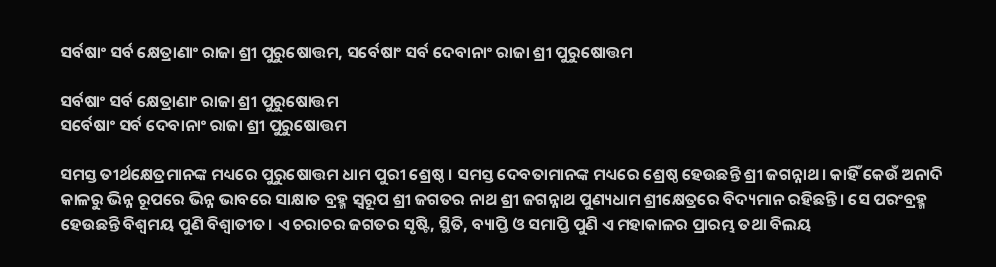ସର୍ବଷାଂ ସର୍ବ କ୍ଷେତ୍ରାଣାଂ ରାଜା ଶ୍ରୀ ପୁରୁଷୋତ୍ତମ, ସର୍ବେଷାଂ ସର୍ବ ଦେବାନାଂ ରାଜା ଶ୍ରୀ ପୁରୁଷୋତ୍ତମ

ସର୍ବଷାଂ ସର୍ବ କ୍ଷେତ୍ରାଣାଂ ରାଜା ଶ୍ରୀ ପୁରୁଷୋତ୍ତମ
ସର୍ବେଷାଂ ସର୍ବ ଦେବାନାଂ ରାଜା ଶ୍ରୀ ପୁରୁଷୋତ୍ତମ

ସମସ୍ତ ତୀର୍ଥକ୍ଷେତ୍ରମାନଙ୍କ ମଧ୍ୟରେ ପୁରୁଷୋତ୍ତମ ଧାମ ପୁରୀ ଶ୍ରେଷ୍ଠ । ସମସ୍ତ ଦେବତାମାନଙ୍କ ମଧ୍ୟରେ ଶ୍ରେଷ୍ଠ ହେଉଛନ୍ତି ଶ୍ରୀ ଜଗନ୍ନାଥ। କାହିଁ କେଉଁ ଅନାଦି କାଳରୁ ଭିନ୍ନ ରୂପରେ ଭିନ୍ନ ଭାବରେ ସାକ୍ଷାତ ବ୍ରହ୍ମ ସ୍ୱରୂପ ଶ୍ରୀ ଜଗତର ନାଥ ଶ୍ରୀ ଜଗନ୍ନାଥ ପୁଣ୍ୟଧାମ ଶ୍ରୀକ୍ଷେତ୍ରରେ ବିଦ୍ୟମାନ ରହିଛନ୍ତି। ସେ ପରଂବ୍ରହ୍ମ ହେଉଛନ୍ତି ବିଶ୍ୱମୟ ପୁଣି ବିଶ୍ୱାତୀତ। ଏ ଚରାଚର ଜଗତର ସୃଷ୍ଟି, ସ୍ଥିତି, ବ୍ୟାପ୍ତି ଓ ସମାପ୍ତି ପୁଣି ଏ ମହାକାଳର ପ୍ରାରମ୍ଭ ତଥା ବିଲୟ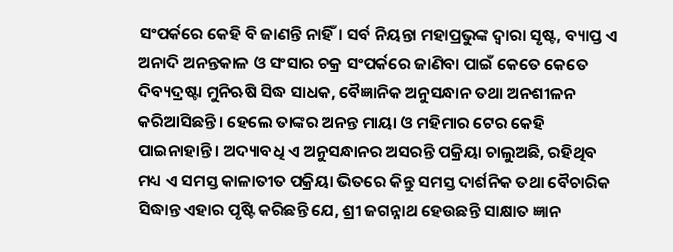ସଂପର୍କରେ କେହି ବି ଜାଣନ୍ତି ନାହିଁ। ସର୍ବ ନିୟନ୍ତା ମହାପ୍ରଭୁଙ୍କ ଦ୍ୱାରା ସୃଷ୍ଟ, ବ୍ୟାପ୍ତ ଏ ଅନାଦି ଅନନ୍ତକାଳ ଓ ସଂସାର ଚକ୍ର ସଂପର୍କରେ ଜାଣିବା ପାଇଁ କେତେ କେତେ ଦିବ୍ୟଦ୍ରଷ୍ଟା ମୁନିଋଷି ସିଦ୍ଧ ସାଧକ, ବୈଜ୍ଞାନିକ ଅନୁସନ୍ଧାନ ତଥା ଅନଶୀଳନ କରିଆସିଛନ୍ତି। ହେଲେ ତାଙ୍କର ଅନନ୍ତ ମାୟା ଓ ମହିମାର ଟେର କେହି ପାଇନାହାନ୍ତି । ଅଦ୍ୟାବଧି ଏ ଅନୁସନ୍ଧାନର ଅସରନ୍ତି ପକ୍ରିୟା ଚାଲୁଅଛି, ରହିଥିବ ମଧ୍ୟ ଏ ସମସ୍ତ କାଳାତୀତ ପକ୍ରିୟା ଭିତରେ କିନ୍ତୁ ସମସ୍ତ ଦାର୍ଶନିକ ତଥା ବୈଚାରିକ ସିଦ୍ଧାନ୍ତ ଏହାର ପୃଷ୍ଟି କରିଛନ୍ତି ଯେ, ଶ୍ରୀ ଜଗନ୍ନାଥ ହେଉଛନ୍ତି ସାକ୍ଷାତ ଜ୍ଞାନ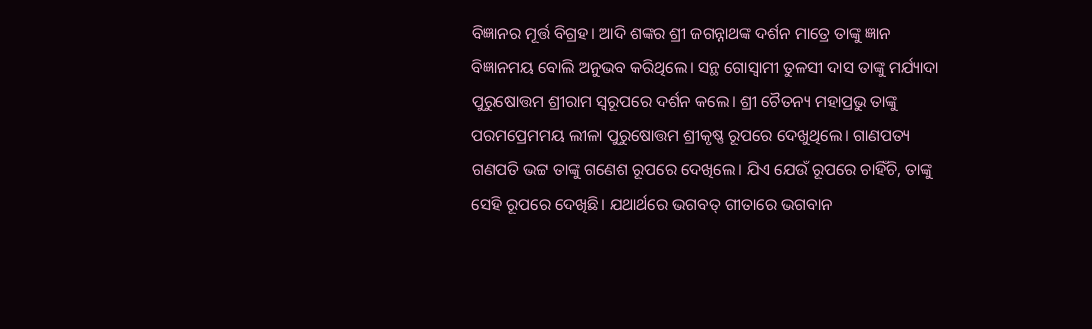ବିଜ୍ଞାନର ମୂର୍ତ୍ତ ବିଗ୍ରହ। ଆଦି ଶଙ୍କର ଶ୍ରୀ ଜଗନ୍ନାଥଙ୍କ ଦର୍ଶନ ମାତ୍ରେ ତାଙ୍କୁ ଜ୍ଞାନ ବିଜ୍ଞାନମୟ ବୋଲି ଅନୁଭବ କରିଥିଲେ। ସନ୍ଥ ଗୋସ୍ୱାମୀ ତୁଳସୀ ଦାସ ତାଙ୍କୁ ମର୍ଯ୍ୟାଦା ପୁରୁଷୋତ୍ତମ ଶ୍ରୀରାମ ସ୍ୱରୂପରେ ଦର୍ଶନ କଲେ। ଶ୍ରୀ ଚୈତନ୍ୟ ମହାପ୍ରଭୁ ତାଙ୍କୁ ପରମପ୍ରେମମୟ ଲୀଳା ପୁରୁଷୋତ୍ତମ ଶ୍ରୀକୃଷ୍ଣ ରୂପରେ ଦେଖୁଥିଲେ। ଗାଣପତ୍ୟ ଗଣପତି ଭଟ୍ଟ ତାଙ୍କୁ ଗଣେଶ ରୂପରେ ଦେଖିଲେ। ଯିଏ ଯେଉଁ ରୂପରେ ଚାହିଁଚି, ତାଙ୍କୁ ସେହି ରୂପରେ ଦେଖିଛି। ଯଥାର୍ଥରେ ଭଗବତ୍‌ ଗୀତାରେ ଭଗବାନ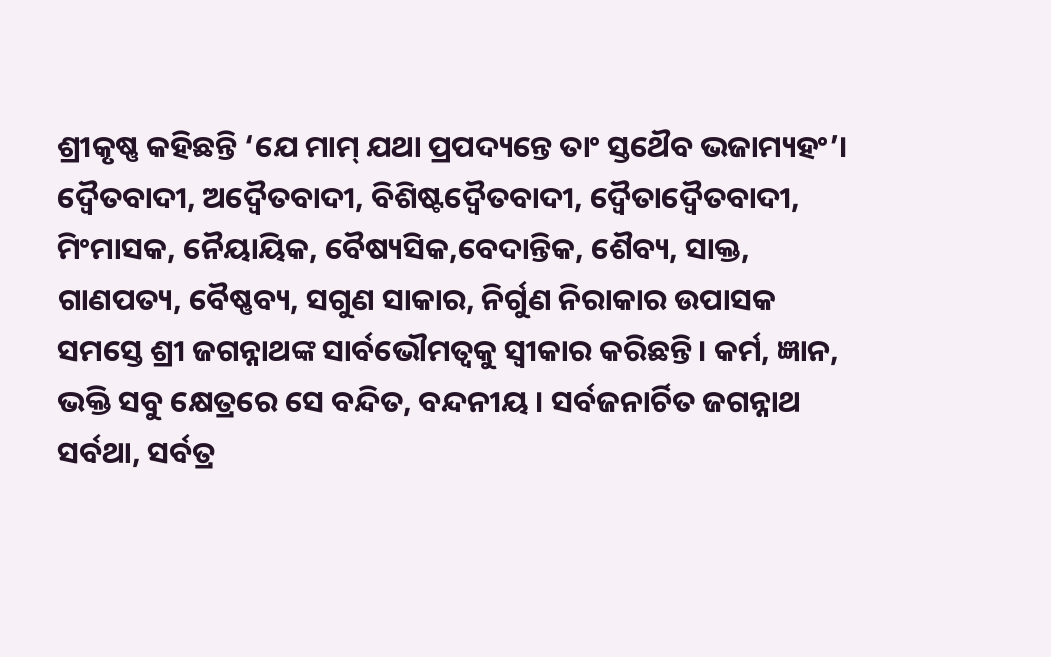ଶ୍ରୀକୃଷ୍ଣ କହିଛନ୍ତି ‘ଯେ ମାମ୍‌ ଯଥା ପ୍ରପଦ୍ୟନ୍ତେ ତାଂ ସ୍ତଥୈବ ଭଜାମ୍ୟହଂ’। ଦ୍ୱୈତବାଦୀ, ଅଦ୍ୱୈତବାଦୀ, ବିଶିଷ୍ଟଦ୍ୱୈତବାଦୀ, ଦ୍ୱୈତାଦ୍ୱୈତବାଦୀ, ମିଂମାସକ, ନୈୟାୟିକ, ବୈଷ୍ୟସିକ,ବେଦାନ୍ତିକ, ଶୈବ୍ୟ, ସାକ୍ତ, ଗାଣପତ୍ୟ, ବୈଷ୍ଣବ୍ୟ, ସଗୁଣ ସାକାର, ନିର୍ଗୁଣ ନିରାକାର ଉପାସକ ସମସ୍ତେ ଶ୍ରୀ ଜଗନ୍ନାଥଙ୍କ ସାର୍ବଭୌମତ୍ୱକୁ ସ୍ୱୀକାର କରିଛନ୍ତି। କର୍ମ, ଜ୍ଞାନ, ଭକ୍ତି ସବୁ କ୍ଷେତ୍ରରେ ସେ ବନ୍ଦିତ, ବନ୍ଦନୀୟ । ସର୍ବଜନାର୍ଚିତ ଜଗନ୍ନାଥ ସର୍ବଥା, ସର୍ବତ୍ର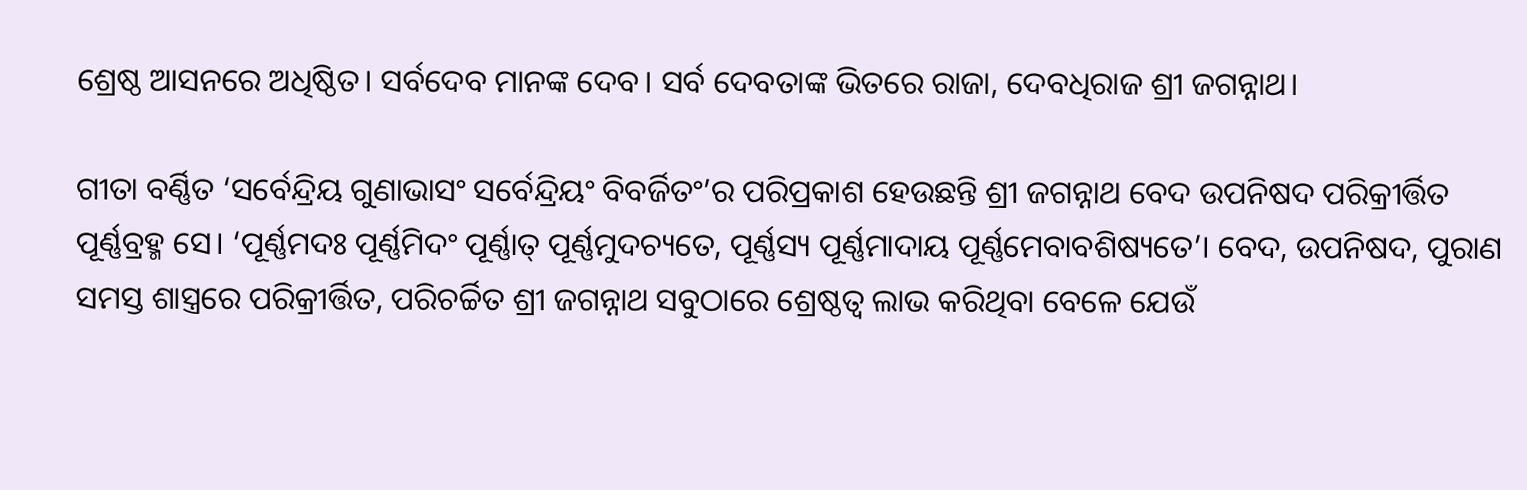ଶ୍ରେଷ୍ଠ ଆସନରେ ଅଧିଷ୍ଠିତ। ସର୍ବଦେବ ମାନଙ୍କ ଦେବ। ସର୍ବ ଦେବତାଙ୍କ ଭିତରେ ରାଜା, ଦେବଧିରାଜ ଶ୍ରୀ ଜଗନ୍ନାଥ।

ଗୀତା ବର୍ଣ୍ଣିତ ‘ସର୍ବେନ୍ଦ୍ରିୟ ଗୁଣାଭାସଂ ସର୍ବେନ୍ଦ୍ରିୟଂ ବିବର୍ଜିତଂ’ର ପରିପ୍ରକାଶ ହେଉଛନ୍ତି ଶ୍ରୀ ଜଗନ୍ନାଥ ବେଦ ଉପନିଷଦ ପରିକ୍ରୀର୍ତ୍ତିତ ପୂର୍ଣ୍ଣବ୍ରହ୍ମ ସେ। ‘ପୂର୍ଣ୍ଣମଦଃ ପୂର୍ଣ୍ଣମିଦଂ ପୂର୍ଣ୍ଣାତ୍‌ ପୂର୍ଣ୍ଣମୁଦଚ୍ୟତେ, ପୂର୍ଣ୍ଣସ୍ୟ ପୂର୍ଣ୍ଣମାଦାୟ ପୂର୍ଣ୍ଣମେବାବଶିଷ୍ୟତେ’। ବେଦ, ଉପନିଷଦ, ପୁରାଣ ସମସ୍ତ ଶାସ୍ତ୍ରରେ ପରିକ୍ରୀର୍ତ୍ତିତ, ପରିଚର୍ଚ୍ଚିତ ଶ୍ରୀ ଜଗନ୍ନାଥ ସବୁଠାରେ ଶ୍ରେଷ୍ଠତ୍ୱ ଲାଭ କରିଥିବା ବେଳେ ଯେଉଁ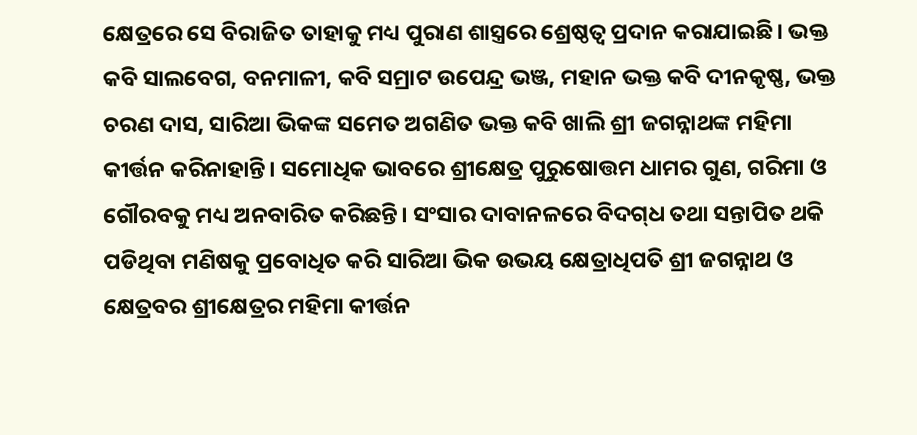କ୍ଷେତ୍ରରେ ସେ ବିରାଜିତ ତାହାକୁ ମଧ୍ୟ ପୁରାଣ ଶାସ୍ତ୍ରରେ ଶ୍ରେଷ୍ଠତ୍ୱ ପ୍ରଦାନ କରାଯାଇଛି। ଭକ୍ତ କବି ସାଲବେଗ, ବନମାଳୀ, କବି ସମ୍ରାଟ ଉପେନ୍ଦ୍ର ଭଞ୍ଜ, ମହାନ ଭକ୍ତ କବି ଦୀନକୃଷ୍ଣ, ଭକ୍ତ ଚରଣ ଦାସ, ସାରିଆ ଭିକଙ୍କ ସମେତ ଅଗଣିତ ଭକ୍ତ କବି ଖାଲି ଶ୍ରୀ ଜଗନ୍ନାଥଙ୍କ ମହିମା କୀର୍ତ୍ତନ କରିନାହାନ୍ତି। ସମୋଧିକ ଭାବରେ ଶ୍ରୀକ୍ଷେତ୍ର ପୁରୁଷୋତ୍ତମ ଧାମର ଗୁଣ, ଗରିମା ଓ ଗୌରବକୁ ମଧ୍ୟ ଅନବାରିତ କରିଛନ୍ତି। ସଂସାର ଦାବାନଳରେ ବିଦଗ୍‌ଧ ତଥା ସନ୍ତାପିତ ଥକି ପଡିଥିବା ମଣିଷକୁ ପ୍ରବୋଧିତ କରି ସାରିଆ ଭିକ ଉଭୟ କ୍ଷେତ୍ରାଧିପତି ଶ୍ରୀ ଜଗନ୍ନାଥ ଓ କ୍ଷେତ୍ରବର ଶ୍ରୀକ୍ଷେତ୍ରର ମହିମା କୀର୍ତ୍ତନ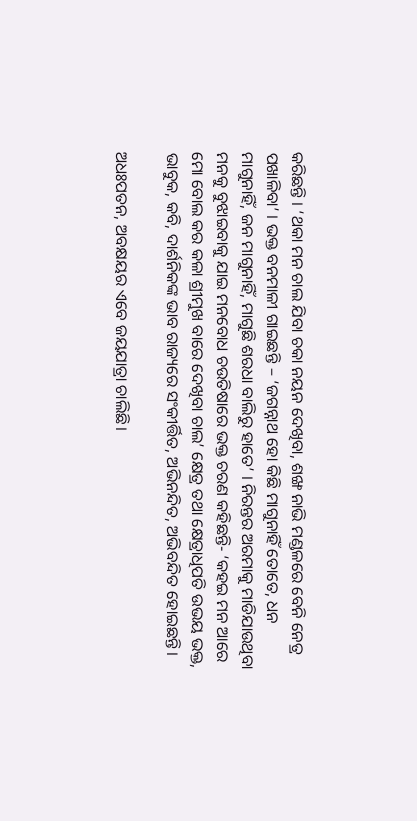କରିଛନ୍ତି । ‘ଥକା ମନ ଚାଲ ଯିବା ଚକା ନୟନ ଦେଖିବା, ଶଙ୍ଖ ନାଭି ମଣ୍ଡଳରେ ବେନି ନେତ୍ର ପଖାଳିବା’ । ଭକ୍ତ ବନମାଳୀ ଗାଇଛନ୍ତି – ‘ଜଗନ୍ନାଥ ହୋ କିଛି ମାଗୁନାହିଁ ତୋତେ, ଧନ ମାଗୁନାହିଁ, ଜନ ମାଗୁନାହିଁ, ମାଗୁଛି ଶରଧା ବାଲିରୁ ହାତେ’ । ନିରନ୍ତର ଅରମାକୁ ମାଡିଯାଉଥିବା ମନକୁ ବୁଝାଇବାକୁ ଯାଇ ମନବୋଧ ଚଉତିଷାରେ ଭକ୍ତ ଚରଣ କହିଛନ୍ତି- ‘କହଇ ମନ ଆରେ ମୋ ବୋଲ କର କଳା ଶ୍ରୀମୁଖ ବାରେ ଦେଖିବା ଚାଲ’ କ୍ଷେତ୍ର ତଥା କ୍ଷେତ୍ରାଧିପତି ଉଭୟ ଭକ୍ତ, ଭାବୁକ, କବି, ଦାର୍ଶନିକଙ୍କ ଭାବ ରାଜ୍ୟରେ ସଂକୀର୍ତ୍ତିତ, ଅଭିନନ୍ଦିତ, ଅଭିବନ୍ଦିତ ହୋଇଛନ୍ତି।

ଅଧଃପତନ, ଅବକ୍ଷୟର ଏବେ ଜୟଯାତ୍ରା ଚାଲିଛି।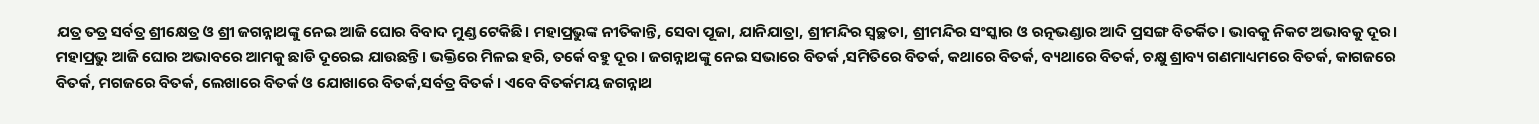ଯତ୍ର ତତ୍ର ସର୍ବତ୍ର ଶ୍ରୀକ୍ଷେତ୍ର ଓ ଶ୍ରୀ ଜଗନ୍ନାଥଙ୍କୁ ନେଇ ଆଜି ଘୋର ବିବାଦ ମୁଣ୍ଡ ଟେକିଛି। ମହାପ୍ରଭୁଙ୍କ ନୀତିକାନ୍ତି, ସେବା ପୂଜା, ଯାନିଯାତ୍ରା, ଶ୍ରୀମନ୍ଦିର ସ୍ୱଚ୍ଛତା, ଶ୍ରୀମନ୍ଦିର ସଂସ୍କାର ଓ ରତ୍ନଭଣ୍ଡାର ଆଦି ପ୍ରସଙ୍ଗ ବିତର୍କିତ। ଭାବକୁ ନିକଟ ଅଭାବକୁ ଦୂର। ମହାପ୍ରଭୁ ଆଜି ଘୋର ଅଭାବରେ ଆମକୁ ଛାଡି ଦୂରେଇ ଯାଉଛନ୍ତି। ଭକ୍ତିରେ ମିଳଇ ହରି, ତର୍କେ ବହୁ ଦୂର । ଜଗନ୍ନାଥଙ୍କୁ ନେଇ ସଭାରେ ବିତର୍କ ,ସମିତିରେ ବିତର୍କ, କଥାରେ ବିତର୍କ, ବ୍ୟଥାରେ ବିତର୍କ, ଚକ୍ଷୁ ଶ୍ରାବ୍ୟ ଗଣମାଧ୍ୟମରେ ବିତର୍କ, କାଗଜରେ ବିତର୍କ, ମଗଜରେ ବିତର୍କ, ଲେଖାରେ ବିତର୍କ ଓ ଯୋଖାରେ ବିତର୍କ,ସର୍ବତ୍ର ବିତର୍କ। ଏବେ ବିତର୍କମୟ ଜଗନ୍ନାଥ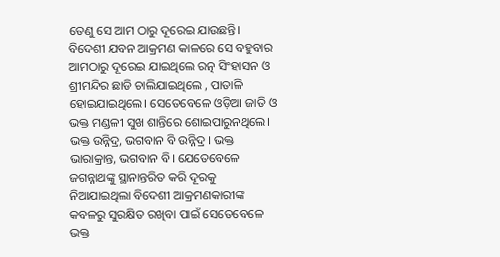ତେଣୁ ସେ ଆମ ଠାରୁ ଦୂରେଇ ଯାଉଛନ୍ତି। ବିଦେଶୀ ଯବନ ଆକ୍ରମଣ କାଳରେ ସେ ବହୁବାର ଆମଠାରୁ ଦୂରେଇ ଯାଇଥିଲେ ରତ୍ନ ସିଂହାସନ ଓ ଶ୍ରୀମନ୍ଦିର ଛାଡି ଚାଲିଯାଇଥିଲେ , ପାତାଳି ହୋଇଯାଇଥିଲେ। ସେତେବେଳେ ଓଡ଼ିଆ ଜାତି ଓ ଭକ୍ତ ମଣ୍ଡଳୀ ସୁଖ ଶାନ୍ତିରେ ଶୋଇପାରୁନଥିଲେ। ଭକ୍ତ ଉନ୍ନିଦ୍ର, ଭଗବାନ ବି ଉନ୍ନିଦ୍ର । ଭକ୍ତ ଭାରାକ୍ରାନ୍ତ, ଭଗବାନ ବି। ଯେତେବେଳେ ଜଗନ୍ନାଥଙ୍କୁ ସ୍ଥାନାନ୍ତରିତ କରି ଦୂରକୁ ନିଆଯାଇଥିଲା ବିଦେଶୀ ଆକ୍ରମଣକାରୀଙ୍କ କବଳରୁ ସୁରକ୍ଷିତ ରଖିବା ପାଇଁ ସେତେବେଳେ ଭକ୍ତ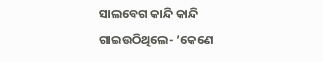ସାଲବେଗ କାନ୍ଦି କାନ୍ଦି ଗାଇଉଠିଥିଲେ- ‘କେଣେ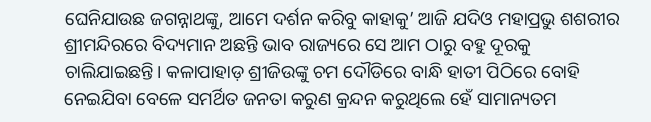ଘେନିଯାଉଛ ଜଗନ୍ନାଥଙ୍କୁ, ଆମେ ଦର୍ଶନ କରିବୁ କାହାକୁ’ ଆଜି ଯଦିଓ ମହାପ୍ରଭୁ ଶଶରୀର ଶ୍ରୀମନ୍ଦିରରେ ବିଦ୍ୟମାନ ଅଛନ୍ତି ଭାବ ରାଜ୍ୟରେ ସେ ଆମ ଠାରୁ ବହୁ ଦୂରକୁ ଚାଲିଯାଇଛନ୍ତି। କଳାପାହାଡ଼ ଶ୍ରୀଜିଉଙ୍କୁ ଚମ ଦୌଡିରେ ବାନ୍ଧି ହାତୀ ପିଠିରେ ବୋହି ନେଇଯିବା ବେଳେ ସମର୍ଥିତ ଜନତା କରୁଣ କ୍ରନ୍ଦନ କରୁଥିଲେ ହେଁ ସାମାନ୍ୟତମ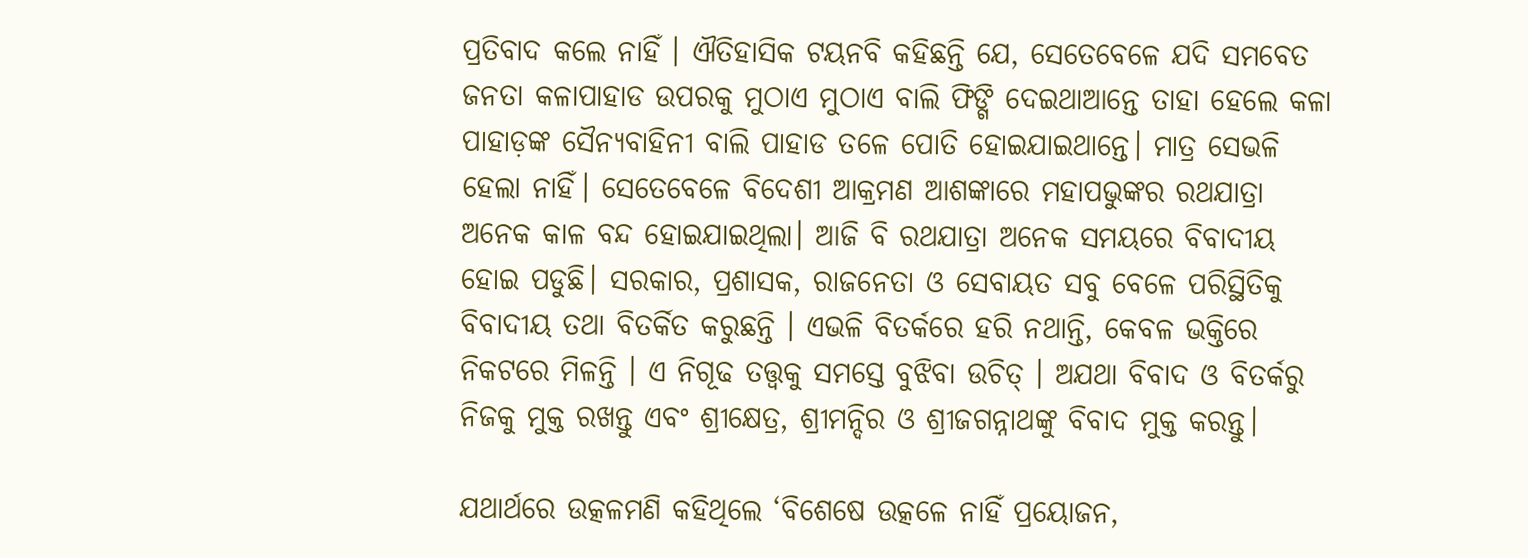ପ୍ରତିବାଦ କଲେ ନାହିଁ । ଐତିହାସିକ ଟୟନବି କହିଛନ୍ତି ଯେ, ସେତେବେଳେ ଯଦି ସମବେତ ଜନତା କଳାପାହାଡ ଉପରକୁ ମୁଠାଏ ମୁଠାଏ ବାଲି ଫିଙ୍ଗି ଦେଇଥାଆନ୍ତେ ତାହା ହେଲେ କଳା ପାହାଡ଼ଙ୍କ ସୈନ୍ୟବାହିନୀ ବାଲି ପାହାଡ ତଳେ ପୋତି ହୋଇଯାଇଥାନ୍ତେ। ମାତ୍ର ସେଭଳି ହେଲା ନାହିଁ। ସେତେବେଳେ ବିଦେଶୀ ଆକ୍ରମଣ ଆଶଙ୍କାରେ ମହାପଭୁଙ୍କର ରଥଯାତ୍ରା ଅନେକ କାଳ ବନ୍ଦ ହୋଇଯାଇଥିଲା। ଆଜି ବି ରଥଯାତ୍ରା ଅନେକ ସମୟରେ ବିବାଦୀୟ ହୋଇ ପଡୁଛି। ସରକାର, ପ୍ରଶାସକ, ରାଜନେତା ଓ ସେବାୟତ ସବୁ ବେଳେ ପରିସ୍ଥିତିକୁ ବିବାଦୀୟ ତଥା ବିତର୍କିତ କରୁଛନ୍ତି । ଏଭଳି ବିତର୍କରେ ହରି ନଥାନ୍ତି, କେବଳ ଭକ୍ତିରେ ନିକଟରେ ମିଳନ୍ତି । ଏ ନିଗୂଢ ତତ୍ତ୍ୱକୁ ସମସ୍ତେ ବୁଝିବା ଉଚିତ୍‌ । ଅଯଥା ବିବାଦ ଓ ବିତର୍କରୁ ନିଜକୁ ମୁକ୍ତ ରଖନ୍ତୁ ଏବଂ ଶ୍ରୀକ୍ଷେତ୍ର, ଶ୍ରୀମନ୍ଦିର ଓ ଶ୍ରୀଜଗନ୍ନାଥଙ୍କୁ ବିବାଦ ମୁକ୍ତ କରନ୍ତୁ।

ଯଥାର୍ଥରେ ଉତ୍କଳମଣି କହିଥିଲେ ‘ବିଶେଷେ ଉତ୍କଳେ ନାହିଁ ପ୍ରୟୋଜନ,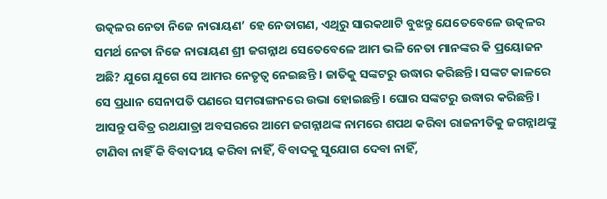ଉତ୍କଳର ନେତା ନିଜେ ନାରାୟଣ’ ହେ ନେତାଗଣ, ଏଥିରୁ ସାରକଥାଟି ବୁଝନ୍ତୁ ଯେତେବେଳେ ଉତ୍କଳର ସମର୍ଥ ନେତା ନିଜେ ନାରାୟଣ ଶ୍ରୀ ଜଗନ୍ନାଥ ସେତେବେଳେ ଆମ ଭଳି ନେତା ମାନଙ୍କର କି ପ୍ରୟୋଜନ ଅଛି? ଯୁଗେ ଯୁଗେ ସେ ଆମର ନେତୃତ୍ୱ ନେଇଛନ୍ତି । ଜାତିକୁ ସଙ୍କଟରୁ ଉଦ୍ଧାର କରିଛନ୍ତି। ସଙ୍କଟ କାଳରେ ସେ ପ୍ରଧାନ ସେନାପତି ପଣରେ ସମରାଙ୍ଗନରେ ଉଭା ହୋଇଛନ୍ତି। ଘୋର ସଙ୍କଟରୁ ଉଦ୍ଧାର କରିଛନ୍ତି। ଆସନ୍ତୁ ପବିତ୍ର ରଥଯାତ୍ରା ଅବସରରେ ଆମେ ଜଗନ୍ନାଥଙ୍କ ନାମରେ ଶପଥ କରିବା ରାଜନୀତିକୁ ଜଗନ୍ନାଥଙ୍କୁ ଟାଣିବା ନାହିଁ କି ବିବାଦୀୟ କରିବା ନାହିଁ, ବିବାଦକୁ ସୁଯୋଗ ଦେବା ନାହିଁ,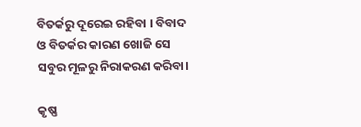ବିତର୍କରୁ ଦୂରେଇ ରହିବା । ବିବାଦ ଓ ବିତର୍କର କାରଣ ଖୋଜି ସେ ସବୁର ମୂଳରୁ ନିରାକରଣ କରିବା।

କୃଷ୍ଣ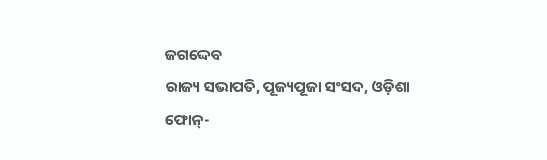ଜଗଦ୍ଦେବ
ରାଜ୍ୟ ସଭାପତି, ପୂଜ୍ୟପୂଜା ସଂସଦ, ଓଡ଼ିଶା
ଫୋନ୍‌-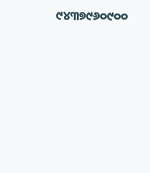୯୪୩୭୯୬୦୯୦୦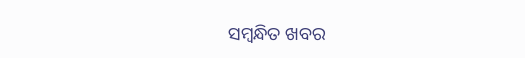ସମ୍ବନ୍ଧିତ ଖବର